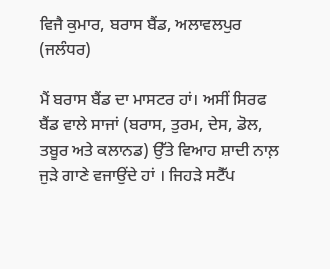ਵਿਜੈ ਕੁਮਾਰ, ਬਰਾਸ ਬੈਂਡ, ਅਲਾਵਲਪੁਰ (ਜਲੰਧਰ)

ਮੈਂ ਬਰਾਸ ਬੈਂਡ ਦਾ ਮਾਸਟਰ ਹਾਂ। ਅਸੀਂ ਸਿਰਫ ਬੈਂਡ ਵਾਲੇ ਸਾਜਾਂ (ਬਰਾਸ, ਤੁਰਮ, ਦੇਸ, ਡੋਲ, ਤਬੂਰ ਅਤੇ ਕਲਾਨਡ) ਉੱਤੇ ਵਿਆਹ ਸ਼ਾਦੀ ਨਾਲ਼ ਜੁੜੇ ਗਾਣੇ ਵਜਾਉਂਦੇ ਹਾਂ । ਜਿਹੜੇ ਸਟੈੱਪ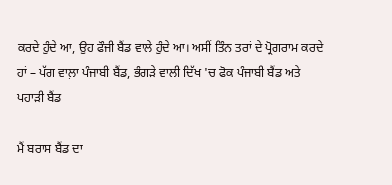ਕਰਦੇ ਹੁੰਦੇ ਆ, ਉਹ ਫੌਜੀ ਬੈਂਡ ਵਾਲੇ ਹੁੰਦੇ ਆ। ਅਸੀਂ ਤਿੰਨ ਤਰਾਂ ਦੇ ਪ੍ਰੋਗਰਾਮ ਕਰਦੇ ਹਾਂ – ਪੱਗ ਵਾਲ਼ਾ ਪੰਜਾਬੀ ਬੈਂਡ, ਭੰਗੜੇ ਵਾਲੀ ਦਿੱਖ 'ਚ ਫੋਕ ਪੰਜਾਬੀ ਬੈਂਡ ਅਤੇ ਪਹਾੜੀ ਬੈਂਡ

ਮੈਂ ਬਰਾਸ ਬੈਂਡ ਦਾ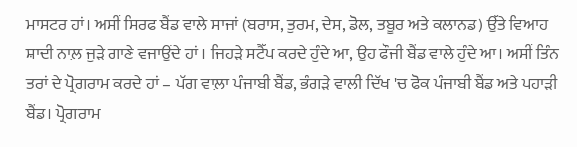ਮਾਸਟਰ ਹਾਂ। ਅਸੀਂ ਸਿਰਫ ਬੈਂਡ ਵਾਲੇ ਸਾਜਾਂ (ਬਰਾਸ, ਤੁਰਮ, ਦੇਸ, ਡੋਲ, ਤਬੂਰ ਅਤੇ ਕਲਾਨਡ) ਉੱਤੇ ਵਿਆਹ ਸ਼ਾਦੀ ਨਾਲ਼ ਜੁੜੇ ਗਾਣੇ ਵਜਾਉਂਦੇ ਹਾਂ । ਜਿਹੜੇ ਸਟੈੱਪ ਕਰਦੇ ਹੁੰਦੇ ਆ, ਉਹ ਫੌਜੀ ਬੈਂਡ ਵਾਲੇ ਹੁੰਦੇ ਆ। ਅਸੀਂ ਤਿੰਨ ਤਰਾਂ ਦੇ ਪ੍ਰੋਗਰਾਮ ਕਰਦੇ ਹਾਂ – ਪੱਗ ਵਾਲ਼ਾ ਪੰਜਾਬੀ ਬੈਂਡ, ਭੰਗੜੇ ਵਾਲੀ ਦਿੱਖ 'ਚ ਫੋਕ ਪੰਜਾਬੀ ਬੈਂਡ ਅਤੇ ਪਹਾੜੀ ਬੈਂਡ। ਪ੍ਰੋਗਰਾਮ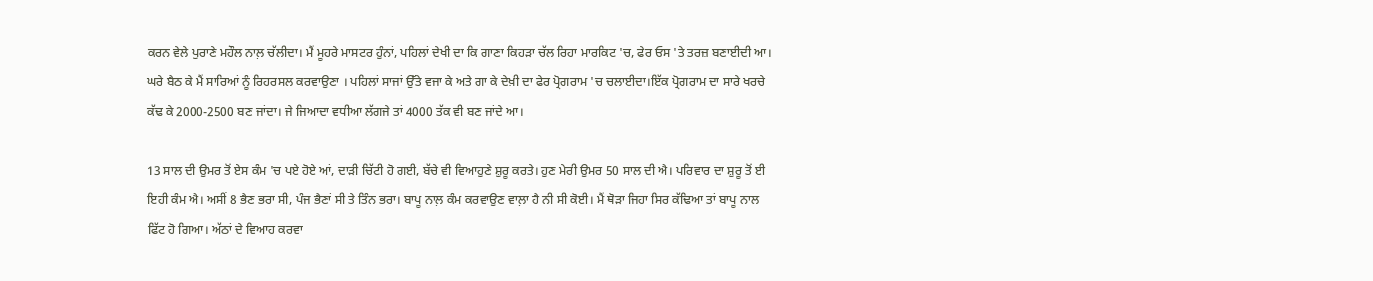ਕਰਨ ਵੇਲੇ ਪੁਰਾਣੇ ਮਹੌਲ ਨਾਲ਼ ਚੱਲੀਦਾ। ਮੈਂ ਮੂਹਰੇ ਮਾਸਟਰ ਹੁੰਨਾਂ, ਪਹਿਲਾਂ ਦੇਖੀ ਦਾ ਕਿ ਗਾਣਾ ਕਿਹੜਾ ਚੱਲ ਰਿਹਾ ਮਾਰਕਿਟ 'ਚ, ਫੇਰ ਓਸ 'ਤੇ ਤਰਜ਼ ਬਣਾਈਦੀ ਆ। ਘਰੇ ਬੈਠ ਕੇ ਮੈਂ ਸਾਰਿਆਂ ਨੂੰ ਰਿਹਰਸਲ ਕਰਵਾਉਣਾ । ਪਹਿਲਾਂ ਸਾਜਾਂ ਉੱਤੇ ਵਜਾ ਕੇ ਅਤੇ ਗਾ ਕੇ ਦੇਖ਼ੀ ਦਾ ਫੇਰ ਪ੍ਰੋਗਰਾਮ 'ਚ ਚਲਾਈਦਾ।ਇੱਕ ਪ੍ਰੋਗਰਾਮ ਦਾ ਸਾਰੇ ਖਰਚੇ ਕੱਢ ਕੇ 2000-2500 ਬਣ ਜਾਂਦਾ। ਜੇ ਜਿਆਦਾ ਵਧੀਆ ਲੱਗਜੇ ਤਾਂ 4000 ਤੱਕ ਵੀ ਬਣ ਜਾਂਦੇ ਆ।

13 ਸਾਲ ਦੀ ਉਮਰ ਤੋਂ ਏਸ ਕੰਮ 'ਚ ਪਏ ਹੋਏ ਆਂ, ਦਾੜੀ ਚਿੱਟੀ ਹੋ ਗਈ, ਬੱਚੇ ਵੀ ਵਿਆਹੁਣੇ ਸ਼ੁਰੂ ਕਰਤੇ। ਹੁਣ ਮੇਰੀ ਉਮਰ 50 ਸਾਲ ਦੀ ਐ। ਪਰਿਵਾਰ ਦਾ ਸ਼ੁਰੂ ਤੋਂ ਈ ਇਹੀ ਕੰਮ ਐ। ਅਸੀਂ 8 ਭੈਣ ਭਰਾ ਸੀ, ਪੰਜ ਭੈਣਾਂ ਸੀ ਤੇ ਤਿੰਨ ਭਰਾ। ਬਾਪੂ ਨਾਲ਼ ਕੰਮ ਕਰਵਾਉਣ ਵਾਲ਼ਾ ਹੈ ਨੀ ਸੀ ਕੋਈ। ਮੈਂ ਥੋੜਾ ਜਿਹਾ ਸਿਰ ਕੱਢਿਆ ਤਾਂ ਬਾਪੂ ਨਾਲ ਫਿੱਟ ਹੋ ਗਿਆ। ਅੱਠਾਂ ਦੇ ਵਿਆਹ ਕਰਵਾ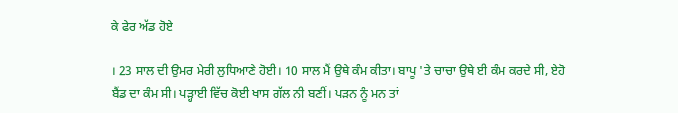ਕੇ ਫੇਰ ਅੱਡ ਹੋਏ

। 23 ਸਾਲ ਦੀ ਉਮਰ ਮੇਰੀ ਲੁਧਿਆਣੇ ਹੋਈ। 10 ਸਾਲ ਮੈਂ ਉਥੇ ਕੰਮ ਕੀਤਾ। ਬਾਪੂ 'ਤੇ ਚਾਚਾ ਉਥੇ ਈ ਕੰਮ ਕਰਦੇ ਸੀ, ਏਹੋ ਬੈਂਡ ਦਾ ਕੰਮ ਸੀ। ਪੜ੍ਹਾਈ ਵਿੱਚ ਕੋਈ ਖਾਸ ਗੱਲ ਨੀ ਬਣੀਂ। ਪੜਨ ਨੂੰ ਮਨ ਤਾਂ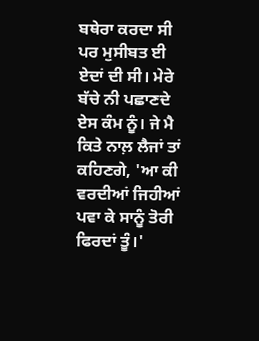ਬਥੇਰਾ ਕਰਦਾ ਸੀ ਪਰ ਮੁਸੀਬਤ ਈ ਏਦਾਂ ਦੀ ਸੀ। ਮੇਰੇ ਬੱਚੇ ਨੀ ਪਛਾਣਦੇ ਏਸ ਕੰਮ ਨੂੰ। ਜੇ ਮੈ ਕਿਤੇ ਨਾਲ਼ ਲੈਜਾਂ ਤਾਂ ਕਹਿਣਗੇ, 'ਆ ਕੀ ਵਰਦੀਆਂ ਜਿਹੀਆਂ ਪਵਾ ਕੇ ਸਾਨੂੰ ਤੋਰੀ ਫਿਰਦਾਂ ਤੂੰ।'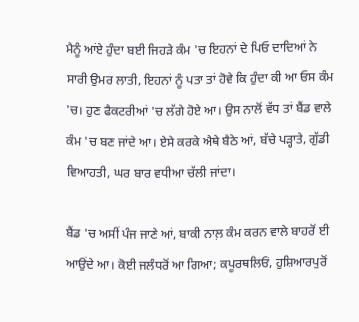ਮੈਨੂੰ ਆਂਏ ਹੁੰਦਾ ਬਈ ਜਿਹੜੇ ਕੰਮ 'ਚ ਇਹਨਾਂ ਦੇ ਪਿਓ ਦਾਦਿਆਂ ਨੇ ਸਾਰੀ ਉਮਰ ਲਾਤੀ, ਇਹਨਾਂ ਨੂੰ ਪਤਾ ਤਾਂ ਹੋਵੇ ਕਿ ਹੁੰਦਾ ਕੀ ਆ ਓਸ ਕੰਮ 'ਚ। ਹੁਣ ਫੈਕਟਰੀਆਂ 'ਚ ਲੱਗੇ ਹੋਏ ਆ। ਉਸ ਨਾਲੋਂ ਵੱਧ ਤਾਂ ਬੈਂਡ ਵਾਲੇ ਕੰਮ 'ਚ ਬਣ ਜਾਂਦੇ ਆ। ਏਸੇ ਕਰਕੇ ਐਥੇ ਬੈਠੇ ਆਂ, ਬੱਚੇ ਪੜ੍ਹਾਤੇ, ਗੁੱਡੀ ਵਿਆਹਤੀ, ਘਰ ਬਾਰ ਵਧੀਆ ਚੱਲੀ ਜਾਂਦਾ।

ਬੈਂਡ 'ਚ ਅਸੀਂ ਪੰਜ ਜਾਣੇ ਆਂ, ਬਾਕੀ ਨਾਲ਼ ਕੰਮ ਕਰਨ ਵਾਲੇ ਬਾਹਰੋਂ ਈ ਆਉਂਦੇ ਆ। ਕੋਈ ਜਲੰਧਰੋਂ ਆ ਗਿਆ; ਕਪੂਰਥਲਿਓਂ, ਹੁਸ਼ਿਆਰਪੁਰੋਂ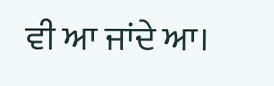ਵੀ ਆ ਜਾਂਦੇ ਆ।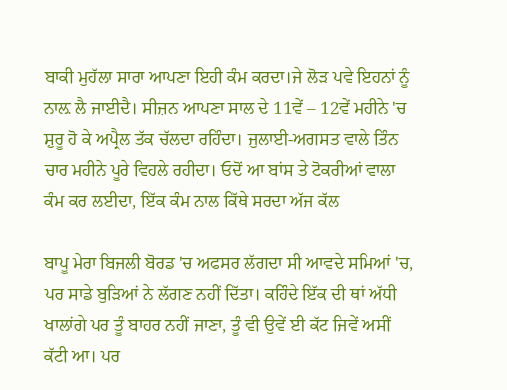ਬਾਕੀ ਮੁਹੱਲਾ ਸਾਰਾ ਆਪਣਾ ਇਹੀ ਕੰਮ ਕਰਦਾ।ਜੇ ਲੋੜ ਪਵੇ ਇਹਨਾਂ ਨੂੰ ਨਾਲ਼ ਲੈ ਜਾਈਦੈ। ਸੀਜ਼ਨ ਆਪਣਾ ਸਾਲ ਦੇ 11ਵੇਂ – 12ਵੇਂ ਮਹੀਨੇ 'ਚ ਸ਼ੁਰੂ ਹੋ ਕੇ ਅਪ੍ਰੈਲ ਤੱਕ ਚੱਲਦਾ ਰਹਿੰਦਾ। ਜੁਲਾਈ-ਅਗਸਤ ਵਾਲੇ ਤਿੰਨ ਚਾਰ ਮਹੀਨੇ ਪੂਰੇ ਵਿਹਲੇ ਰਹੀਦਾ। ਓਦੋਂ ਆ ਬਾਂਸ ਤੇ ਟੋਕਰੀਆਂ ਵਾਲਾ ਕੰਮ ਕਰ ਲਈਦਾ, ਇੱਕ ਕੰਮ ਨਾਲ ਕਿੱਥੇ ਸਰਦਾ ਅੱਜ ਕੱਲ

ਬਾਪੂ ਮੇਰਾ ਬਿਜਲੀ ਬੋਰਡ 'ਚ ਅਫਸਰ ਲੱਗਦਾ ਸੀ ਆਵਦੇ ਸਮਿਆਂ 'ਚ, ਪਰ ਸਾਡੇ ਬੁੜਿਆਂ ਨੇ ਲੱਗਣ ਨਹੀਂ ਦਿੱਤਾ। ਕਹਿੰਦੇ ਇੱਕ ਦੀ ਥਾਂ ਅੱਧੀ ਖਾਲਾਂਗੇ ਪਰ ਤੂੰ ਬਾਹਰ ਨਹੀਂ ਜਾਣਾ, ਤੂੰ ਵੀ ਉਵੇਂ ਈ ਕੱਟ ਜਿਵੇਂ ਅਸੀਂ ਕੱਟੀ ਆ। ਪਰ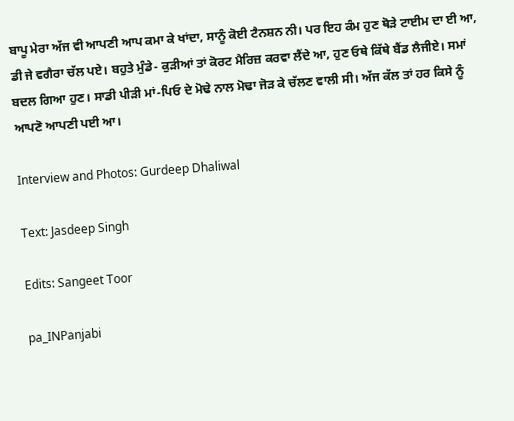ਬਾਪੂ ਮੇਰਾ ਅੱਜ ਵੀ ਆਪਣੀ ਆਪ ਕਮਾ ਕੇ ਖਾਂਦਾ, ਸਾਨੂੰ ਕੋਈ ਟੈਨਸ਼ਨ ਨੀ। ਪਰ ਇਹ ਕੰਮ ਹੁਣ ਥੋੜੇ ਟਾਈਮ ਦਾ ਈ ਆ, ਡੀ ਜੇ ਵਗੈਰਾ ਚੱਲ ਪਏ। ਬਹੁਤੇ ਮੁੰਡੇ- ਕੁੜੀਆਂ ਤਾਂ ਕੋਰਟ ਮੈਰਿਜ਼ ਕਰਵਾ ਲੈਂਦੇ ਆ, ਹੁਣ ਓਥੇ ਕਿੱਥੇ ਬੈਂਡ ਲੈਜੀਏ। ਸਮਾਂ ਬਦਲ ਗਿਆ ਹੁਣ। ਸਾਡੀ ਪੀੜੀ ਮਾਂ-ਪਿਓ ਦੇ ਮੋਢੇ ਨਾਲ ਮੋਢਾ ਜੋੜ ਕੇ ਚੱਲਣ ਵਾਲੀ ਸੀ। ਅੱਜ ਕੱਲ ਤਾਂ ਹਰ ਕਿਸੇ ਨੂੰ ਆਪਣੋ ਆਪਣੀ ਪਈ ਆ।

Interview and Photos: Gurdeep Dhaliwal

Text: Jasdeep Singh

Edits: Sangeet Toor

pa_INPanjabi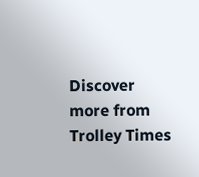Discover more from Trolley Times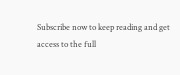Subscribe now to keep reading and get access to the full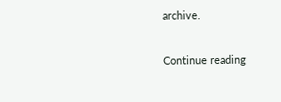archive.

Continue reading